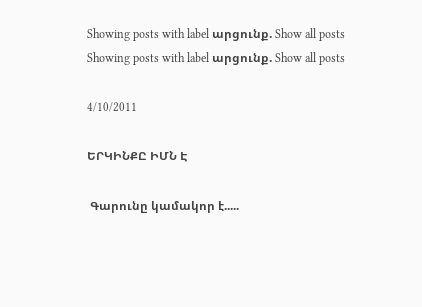Showing posts with label արցունք. Show all posts
Showing posts with label արցունք. Show all posts

4/10/2011

ԵՐԿԻՆՔԸ ԻՄՆ Է

 Գարունը կամակոր է.....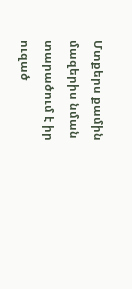Մտքերս քամին մազերիս նման տարածում է իր ուզած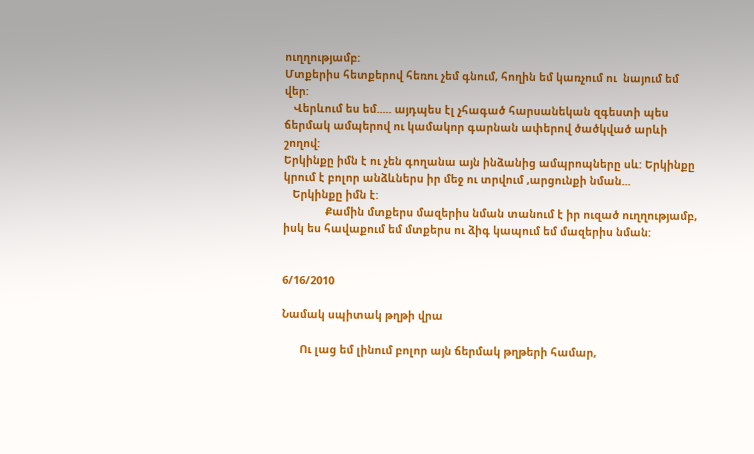ուղղությամբ:
Մտքերիս հետքերով հեռու չեմ գնում, հողին եմ կառչում ու  նայում եմ վեր:
   Վերևում ես եմ..... այդպես էլ չհագած հարսանեկան զգեստի պես ճերմակ ամպերով ու կամակոր գարնան ափերով ծածկված արևի շողով:
Երկինքը իմն է ու չեն գողանա այն ինձանից ամպրոպները սև: Երկինքը կրում է բոլոր անձևներս իր մեջ ու տրվում ,արցունքի նման...
   Երկինքը իմն է:
              Քամին մտքերս մազերիս նման տանում է իր ուզած ուղղությամբ, իսկ ես հավաքում եմ մտքերս ու ձիգ կապում եմ մազերիս նման:


6/16/2010

Նամակ սպիտակ թղթի վրա

      Ու լաց եմ լինում բոլոր այն ճերմակ թղթերի համար,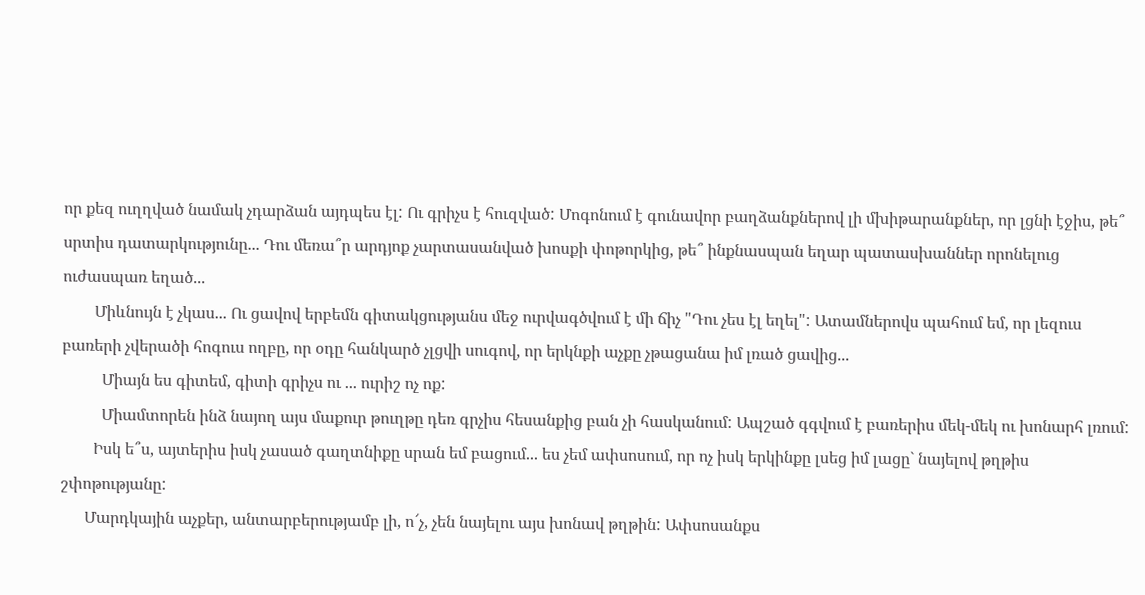որ քեզ ուղղված նամակ չդարձան այդպես էլ: Ու գրիչս է հուզված: Մոգոնում է գունավոր բաղձանքներով լի մխիթարանքներ, որ լցնի էջիս, թե՞ սրտիս դատարկությունը... Դու մեռա՞ր արդյոք չարտասանված խոսքի փոթորկից, թե՞ ինքնասպան եղար պատասխաններ որոնելուց ուժասպառ եղած...
        Միևնույն է չկաս... Ու ցավով երբեմն գիտակցությանս մեջ ուրվագծվում է մի ճիչ "Դու չես էլ եղել": Ատամներովս պահում եմ, որ լեզուս բառերի չվերածի հոգուս ողբը, որ օդը հանկարծ չլցվի սուգով, որ երկնքի աչքը չթացանա իմ լռած ցավից...
          Միայն ես գիտեմ, գիտի գրիչս ու ... ուրիշ ոչ ոք:
          Միամտորեն ինձ նայող այս մաքուր թուղթը դեռ գրչիս հեսանքից բան չի հասկանում: Ապշած գգվում է բառերիս մեկ-մեկ ու խոնարհ լռում:
        Իսկ ե՞ս, այտերիս իսկ չասած գաղտնիքը սրան եմ բացում... ես չեմ ափսոսում, որ ոչ իսկ երկինքը լսեց իմ լացը` նայելով թղթիս շփոթությանը:
      Մարդկային աչքեր, անտարբերությամբ լի, ո՜չ, չեն նայելու այս խոնավ թղթին: Ափսոսանքս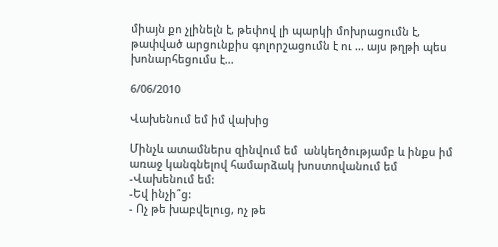միայն քո չլինելն է, թեփով լի պարկի մոխրացումն է,  թափված արցունքիս գոլորշացումն է ու ... այս թղթի պես խոնարհեցումս է...

6/06/2010

Վախենում եմ իմ վախից

Մինչև ատամներս զինվում եմ  անկեղծությամբ և ինքս իմ առաջ կանգնելով համարձակ խոստովանում եմ
-Վախենում եմ:
-Եվ ինչի՞ց:
- Ոչ թե խաբվելուց, ոչ թե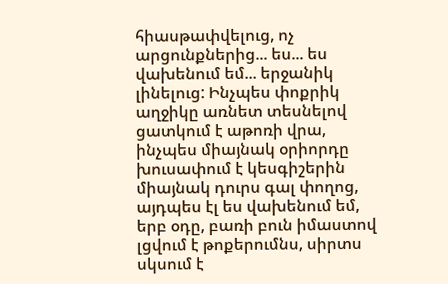հիասթափվելուց, ոչ արցունքներից... ես... ես վախենում եմ... երջանիկ լինելուց: Ինչպես փոքրիկ աղջիկը առնետ տեսնելով  ցատկում է աթոռի վրա, ինչպես միայնակ օրիորդը խուսափում է կեսգիշերին միայնակ դուրս գալ փողոց, այդպես էլ ես վախենում եմ, երբ օդը, բառի բուն իմաստով լցվում է թոքերումնս, սիրտս սկսում է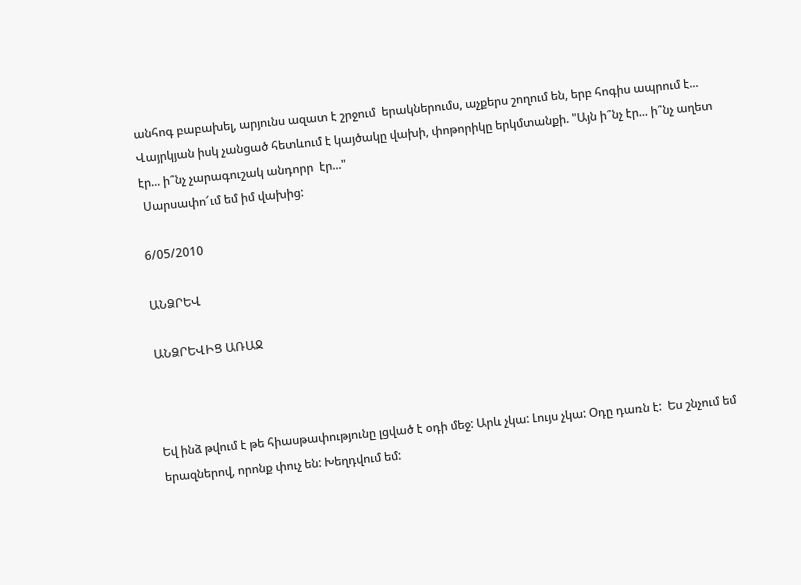անհոգ բաբախել, արյունս ազատ է շրջում  երակներումս, աչքերս շողում են, երբ հոգիս ապրում է... Վայրկյան իսկ չանցած հետևում է կայծակը վախի, փոթորիկը երկմտանքի. "Այն ի՞նչ էր... ի՞նչ աղետ էր... ի՞նչ չարագուշակ անդորր  էր..."
 Սարսափո՜ւմ եմ իմ վախից:

6/05/2010

ԱՆՁՐԵՎ

ԱՆՁՐԵՎԻՑ ԱՌԱՋ



Եվ ինձ թվում է թե հիասթափությունը լցված է օդի մեջ: Արև չկա: Լույս չկա: Օդը դառն է:  Ես շնչում եմ երազներով, որոնք փուչ են: Խեղդվում եմ: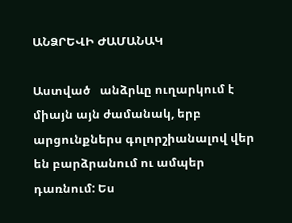ԱՆՁՐԵՎԻ ԺԱՄԱՆԱԿ

Աստված   անձրևը ուղարկում է միայն այն ժամանակ, երբ արցունքներս գոլորշիանալով վեր են բարձրանում ու ամպեր դառնում: Ես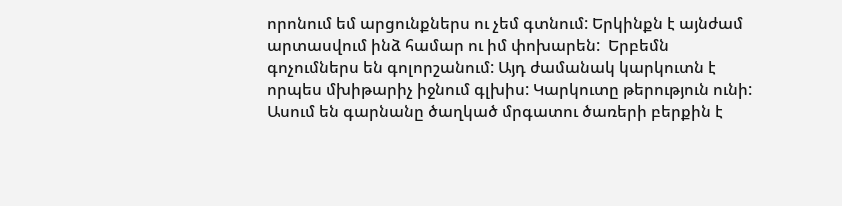որոնում եմ արցունքներս ու չեմ գտնում: Երկինքն է այնժամ արտասվում ինձ համար ու իմ փոխարեն:  Երբեմն գոչումներս են գոլորշանում: Այդ ժամանակ կարկուտն է որպես մխիթարիչ իջնում գլխիս: Կարկուտը թերություն ունի: Ասում են գարնանը ծաղկած մրգատու ծառերի բերքին է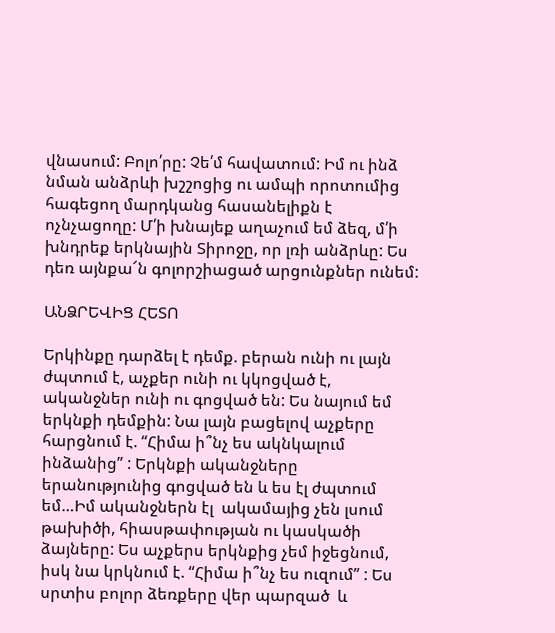վնասում: Բոլո՛րը: Չե՛մ հավատում: Իմ ու ինձ նման անձրևի խշշոցից ու ամպի որոտումից հագեցող մարդկանց հասանելիքն է ոչնչացողը: Մ՛ի խնայեք աղաչում եմ ձեզ, մ՛ի խնդրեք երկնային Տիրոջը, որ լռի անձրևը: Ես դեռ այնքա՜ն գոլորշիացած արցունքներ ունեմ:

ԱՆՁՐԵՎԻՑ ՀԵՏՈ

Երկինքը դարձել է դեմք. բերան ունի ու լայն ժպտում է, աչքեր ունի ու կկոցված է, ականջներ ունի ու գոցված են: Ես նայում եմ երկնքի դեմքին: Նա լայն բացելով աչքերը հարցնում է. “Հիմա ի՞նչ ես ակնկալում ինձանից” : Երկնքի ականջները երանությունից գոցված են և ես էլ ժպտում եմ…Իմ ականջներն էլ  ակամայից չեն լսում թախիծի, հիասթափության ու կասկածի ձայները: Ես աչքերս երկնքից չեմ իջեցնում, իսկ նա կրկնում է. “Հիմա ի՞նչ ես ուզում” : Ես սրտիս բոլոր ձեռքերը վեր պարզած  և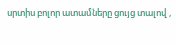սրտիս բոլոր ատամները ցույց տալով ,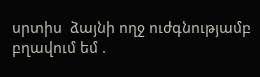սրտիս  ձայնի ողջ ուժգնությամբ բղավում եմ .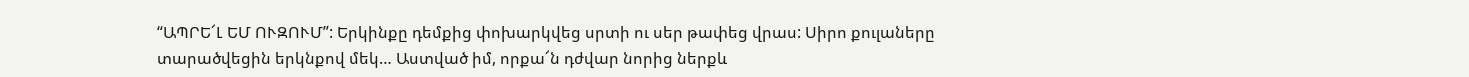“ԱՊՐԵ՜Լ ԵՄ ՈՒԶՈՒՄ”: Երկինքը դեմքից փոխարկվեց սրտի ու սեր թափեց վրաս: Սիրո քուլաները տարածվեցին երկնքով մեկ… Աստված իմ, որքա՜ն դժվար նորից ներքև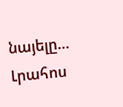նայելը…
Լրահոս